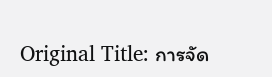Original Title: การจัด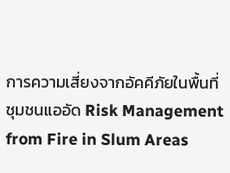การความเสี่ยงจากอัคคีภัยในพื้นที่ชุมชนแออัด Risk Management from Fire in Slum Areas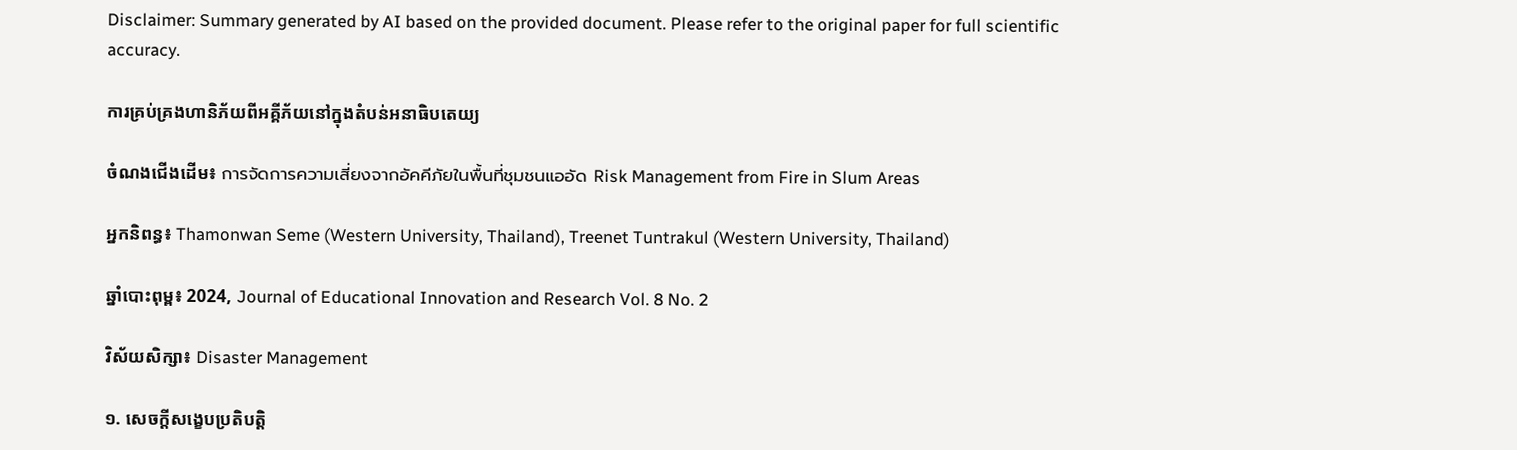Disclaimer: Summary generated by AI based on the provided document. Please refer to the original paper for full scientific accuracy.

ការគ្រប់គ្រងហានិភ័យពីអគ្គីភ័យនៅក្នុងតំបន់អនាធិបតេយ្យ

ចំណងជើងដើម៖ การจัดการความเสี่ยงจากอัคคีภัยในพื้นที่ชุมชนแออัด Risk Management from Fire in Slum Areas

អ្នកនិពន្ធ៖ Thamonwan Seme (Western University, Thailand), Treenet Tuntrakul (Western University, Thailand)

ឆ្នាំបោះពុម្ព៖ 2024, Journal of Educational Innovation and Research Vol. 8 No. 2

វិស័យសិក្សា៖ Disaster Management

១. សេចក្តីសង្ខេបប្រតិបត្តិ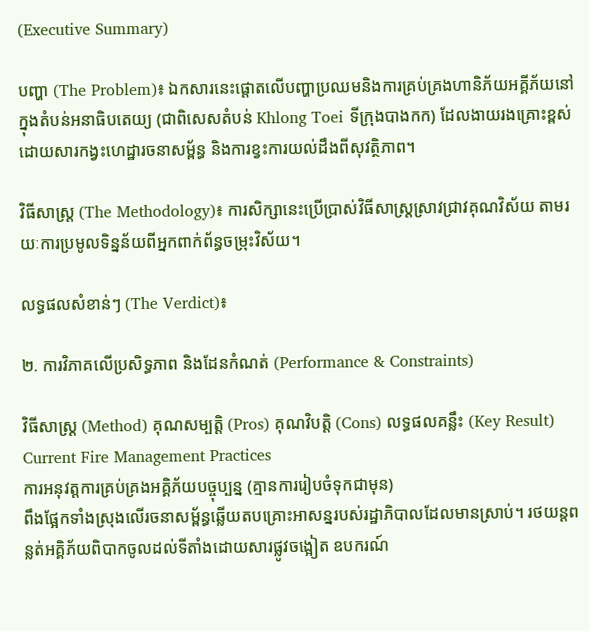(Executive Summary)

បញ្ហា (The Problem)៖ ឯកសារនេះផ្តោតលើបញ្ហាប្រឈមនិងការគ្រប់គ្រងហានិភ័យអគ្គីភ័យនៅក្នុងតំបន់អនាធិបតេយ្យ (ជាពិសេសតំបន់ Khlong Toei ទីក្រុងបាងកក) ដែលងាយរងគ្រោះខ្ពស់ដោយសារកង្វះហេដ្ឋារចនាសម្ព័ន្ធ និងការខ្វះការយល់ដឹងពីសុវត្ថិភាព។

វិធីសាស្ត្រ (The Methodology)៖ ការសិក្សានេះប្រើប្រាស់វិធីសាស្រ្តស្រាវជ្រាវគុណវិស័យ តាមរយៈការប្រមូលទិន្នន័យពីអ្នកពាក់ព័ន្ធចម្រុះវិស័យ។

លទ្ធផលសំខាន់ៗ (The Verdict)៖

២. ការវិភាគលើប្រសិទ្ធភាព និងដែនកំណត់ (Performance & Constraints)

វិធីសាស្ត្រ (Method) គុណសម្បត្តិ (Pros) គុណវិបត្តិ (Cons) លទ្ធផលគន្លឹះ (Key Result)
Current Fire Management Practices
ការអនុវត្តការគ្រប់គ្រងអគ្គិភ័យបច្ចុប្បន្ន (គ្មានការរៀបចំទុកជាមុន)
ពឹងផ្អែកទាំងស្រុងលើរចនាសម្ព័ន្ធឆ្លើយតបគ្រោះអាសន្នរបស់រដ្ឋាភិបាលដែលមានស្រាប់។ រថយន្តពន្លត់អគ្គិភ័យពិបាកចូលដល់ទីតាំងដោយសារផ្លូវចង្អៀត ឧបករណ៍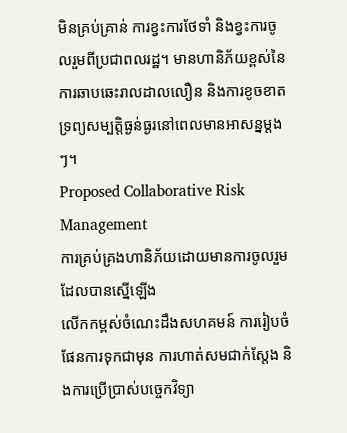មិនគ្រប់គ្រាន់ ការខ្វះការថែទាំ និងខ្វះការចូលរួមពីប្រជាពលរដ្ឋ។ មានហានិភ័យខ្ពស់នៃការឆាបឆេះរាលដាលលឿន និងការខូចខាតទ្រព្យសម្បត្តិធ្ងន់ធ្ងរនៅពេលមានអាសន្នម្តងៗ។
Proposed Collaborative Risk Management
ការគ្រប់គ្រងហានិភ័យដោយមានការចូលរួមដែលបានស្នើឡើង
លើកកម្ពស់ចំណេះដឹងសហគមន៍ ការរៀបចំផែនការទុកជាមុន ការហាត់សមជាក់ស្តែង និងការប្រើប្រាស់បច្ចេកវិទ្យា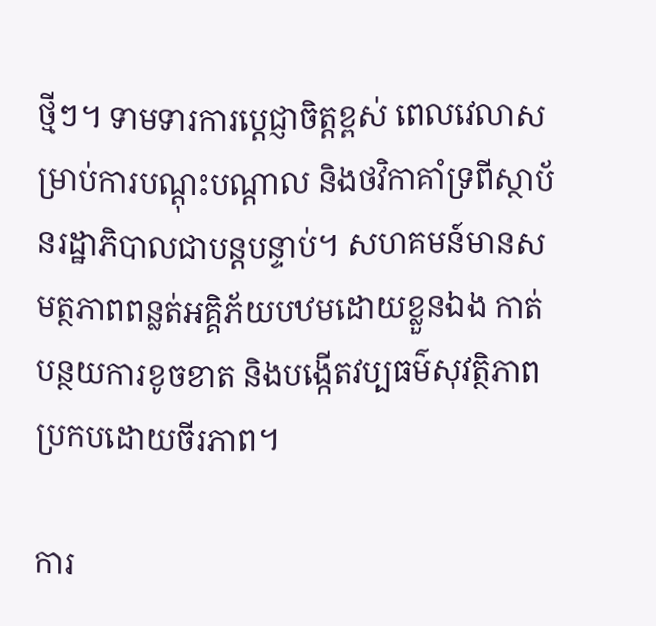ថ្មីៗ។ ទាមទារការប្តេជ្ញាចិត្តខ្ពស់ ពេលវេលាសម្រាប់ការបណ្តុះបណ្តាល និងថវិកាគាំទ្រពីស្ថាប័នរដ្ឋាភិបាលជាបន្តបន្ទាប់។ សហគមន៍មានសមត្ថភាពពន្លត់អគ្គិភ័យបឋមដោយខ្លួនឯង កាត់បន្ថយការខូចខាត និងបង្កើតវប្បធម៌សុវត្ថិភាពប្រកបដោយចីរភាព។

ការ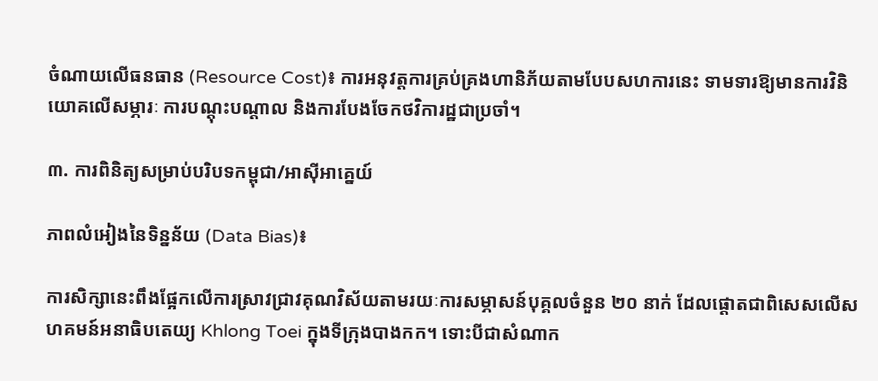ចំណាយលើធនធាន (Resource Cost)៖ ការអនុវត្តការគ្រប់គ្រងហានិភ័យតាមបែបសហការនេះ ទាមទារឱ្យមានការវិនិយោគលើសម្ភារៈ ការបណ្តុះបណ្តាល និងការបែងចែកថវិការដ្ឋជាប្រចាំ។

៣. ការពិនិត្យសម្រាប់បរិបទកម្ពុជា/អាស៊ីអាគ្នេយ៍

ភាពលំអៀងនៃទិន្នន័យ (Data Bias)៖

ការសិក្សានេះពឹងផ្អែកលើការស្រាវជ្រាវគុណវិស័យតាមរយៈការសម្ភាសន៍បុគ្គលចំនួន ២០ នាក់ ដែលផ្តោតជាពិសេសលើសហគមន៍អនាធិបតេយ្យ Khlong Toei ក្នុងទីក្រុងបាងកក។ ទោះបីជាសំណាក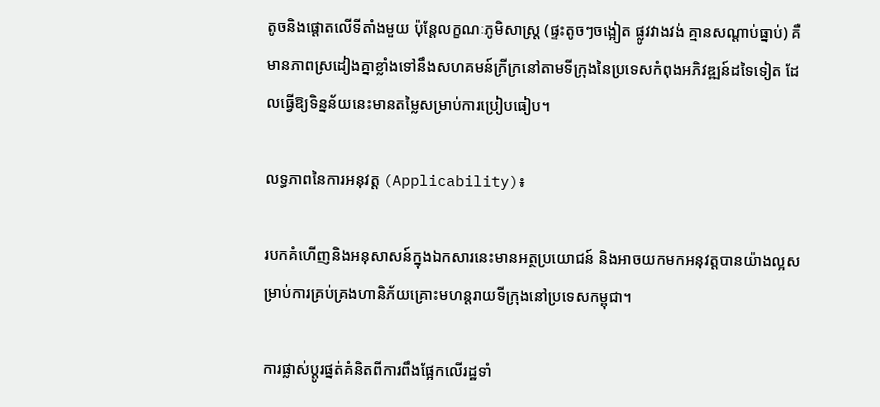តូចនិងផ្តោតលើទីតាំងមួយ ប៉ុន្តែលក្ខណៈភូមិសាស្រ្ត (ផ្ទះតូចៗចង្អៀត ផ្លូវវាងវង់ គ្មានសណ្តាប់ធ្នាប់) គឺមានភាពស្រដៀងគ្នាខ្លាំងទៅនឹងសហគមន៍ក្រីក្រនៅតាមទីក្រុងនៃប្រទេសកំពុងអភិវឌ្ឍន៍ដទៃទៀត ដែលធ្វើឱ្យទិន្នន័យនេះមានតម្លៃសម្រាប់ការប្រៀបធៀប។

លទ្ធភាពនៃការអនុវត្ត (Applicability)៖

របកគំហើញនិងអនុសាសន៍ក្នុងឯកសារនេះមានអត្ថប្រយោជន៍ និងអាចយកមកអនុវត្តបានយ៉ាងល្អសម្រាប់ការគ្រប់គ្រងហានិភ័យគ្រោះមហន្តរាយទីក្រុងនៅប្រទេសកម្ពុជា។

ការផ្លាស់ប្តូរផ្នត់គំនិតពីការពឹងផ្អែកលើរដ្ឋទាំ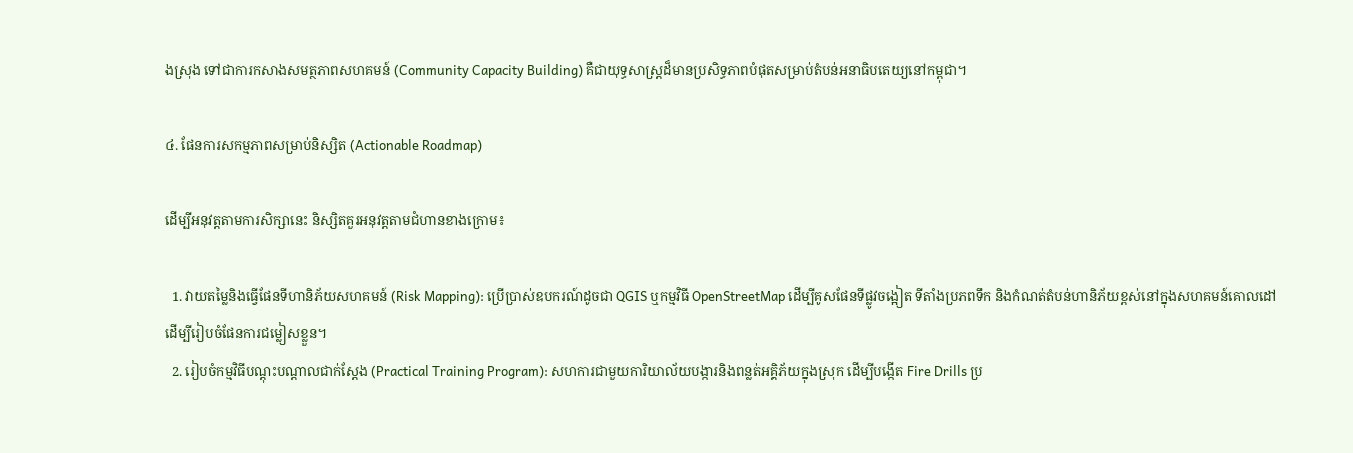ងស្រុង ទៅជាការកសាងសមត្ថភាពសហគមន៍ (Community Capacity Building) គឺជាយុទ្ធសាស្រ្តដ៏មានប្រសិទ្ធភាពបំផុតសម្រាប់តំបន់អនាធិបតេយ្យនៅកម្ពុជា។

៤. ផែនការសកម្មភាពសម្រាប់និស្សិត (Actionable Roadmap)

ដើម្បីអនុវត្តតាមការសិក្សានេះ និស្សិតគួរអនុវត្តតាមជំហានខាងក្រោម៖

  1. វាយតម្លៃនិងធ្វើផែនទីហានិភ័យសហគមន៍ (Risk Mapping): ប្រើប្រាស់ឧបករណ៍ដូចជា QGIS ឬកម្មវិធី OpenStreetMap ដើម្បីគូសផែនទីផ្លូវចង្អៀត ទីតាំងប្រភពទឹក និងកំណត់តំបន់ហានិភ័យខ្ពស់នៅក្នុងសហគមន៍គោលដៅ ដើម្បីរៀបចំផែនការជម្លៀសខ្លួន។
  2. រៀបចំកម្មវិធីបណ្តុះបណ្តាលជាក់ស្តែង (Practical Training Program): សហការជាមួយការិយាល័យបង្ការនិងពន្លត់អគ្គិភ័យក្នុងស្រុក ដើម្បីបង្កើត Fire Drills ប្រ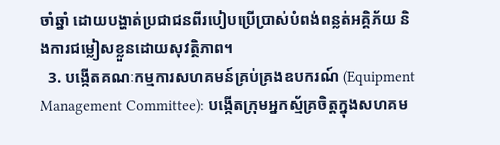ចាំឆ្នាំ ដោយបង្ហាត់ប្រជាជនពីរបៀបប្រើប្រាស់បំពង់ពន្លត់អគ្គិភ័យ និងការជម្លៀសខ្លួនដោយសុវត្ថិភាព។
  3. បង្កើតគណៈកម្មការសហគមន៍គ្រប់គ្រងឧបករណ៍ (Equipment Management Committee): បង្កើតក្រុមអ្នកស្ម័គ្រចិត្តក្នុងសហគម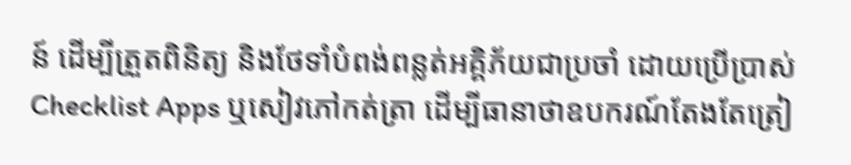ន៍ ដើម្បីត្រួតពិនិត្យ និងថែទាំបំពង់ពន្លត់អគ្គិភ័យជាប្រចាំ ដោយប្រើប្រាស់ Checklist Apps ឬសៀវភៅកត់ត្រា ដើម្បីធានាថាឧបករណ៍តែងតែត្រៀ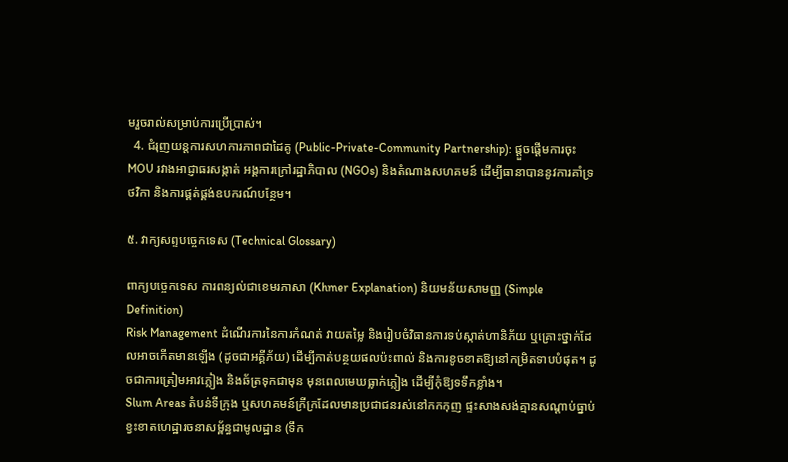មរួចរាល់សម្រាប់ការប្រើប្រាស់។
  4. ជំរុញយន្តការសហការភាពជាដៃគូ (Public-Private-Community Partnership): ផ្តួចផ្តើមការចុះ MOU រវាងអាជ្ញាធរសង្កាត់ អង្គការក្រៅរដ្ឋាភិបាល (NGOs) និងតំណាងសហគមន៍ ដើម្បីធានាបាននូវការគាំទ្រថវិកា និងការផ្គត់ផ្គង់ឧបករណ៍បន្ថែម។

៥. វាក្យសព្ទបច្ចេកទេស (Technical Glossary)

ពាក្យបច្ចេកទេស ការពន្យល់ជាខេមរភាសា (Khmer Explanation) និយមន័យសាមញ្ញ (Simple Definition)
Risk Management ដំណើរការនៃការកំណត់ វាយតម្លៃ និងរៀបចំវិធានការទប់ស្កាត់ហានិភ័យ ឬគ្រោះថ្នាក់ដែលអាចកើតមានឡើង (ដូចជាអគ្គីភ័យ) ដើម្បីកាត់បន្ថយផលប៉ះពាល់ និងការខូចខាតឱ្យនៅកម្រិតទាបបំផុត។ ដូចជាការត្រៀមអាវភ្លៀង និងឆ័ត្រទុកជាមុន មុនពេលមេឃធ្លាក់ភ្លៀង ដើម្បីកុំឱ្យទទឹកខ្លាំង។
Slum Areas តំបន់ទីក្រុង ឬសហគមន៍ក្រីក្រដែលមានប្រជាជនរស់នៅកកកុញ ផ្ទះសាងសង់គ្មានសណ្តាប់ធ្នាប់ ខ្វះខាតហេដ្ឋារចនាសម្ព័ន្ធជាមូលដ្ឋាន (ទឹក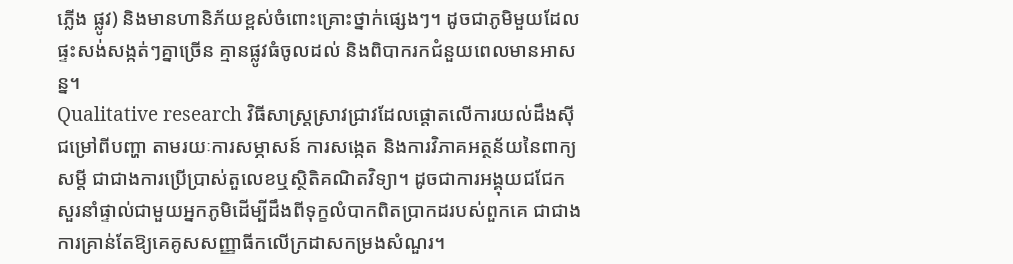ភ្លើង ផ្លូវ) និងមានហានិភ័យខ្ពស់ចំពោះគ្រោះថ្នាក់ផ្សេងៗ។ ដូចជាភូមិមួយដែលផ្ទះសង់សង្កត់ៗគ្នាច្រើន គ្មានផ្លូវធំចូលដល់ និងពិបាករកជំនួយពេលមានអាសន្ន។
Qualitative research វិធីសាស្ត្រស្រាវជ្រាវដែលផ្តោតលើការយល់ដឹងស៊ីជម្រៅពីបញ្ហា តាមរយៈការសម្ភាសន៍ ការសង្កេត និងការវិភាគអត្ថន័យនៃពាក្យសម្តី ជាជាងការប្រើប្រាស់តួលេខឬស្ថិតិគណិតវិទ្យា។ ដូចជាការអង្គុយជជែកសួរនាំផ្ទាល់ជាមួយអ្នកភូមិដើម្បីដឹងពីទុក្ខលំបាកពិតប្រាកដរបស់ពួកគេ ជាជាងការគ្រាន់តែឱ្យគេគូសសញ្ញាធីកលើក្រដាសកម្រងសំណួរ។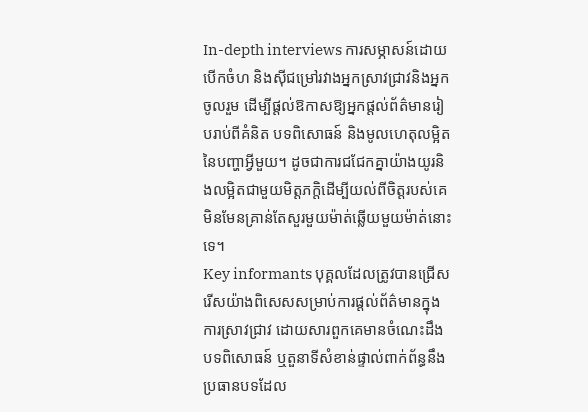In-depth interviews ការសម្ភាសន៍ដោយបើកចំហ និងស៊ីជម្រៅរវាងអ្នកស្រាវជ្រាវនិងអ្នកចូលរួម ដើម្បីផ្តល់ឱកាសឱ្យអ្នកផ្តល់ព័ត៌មានរៀបរាប់ពីគំនិត បទពិសោធន៍ និងមូលហេតុលម្អិតនៃបញ្ហាអ្វីមួយ។ ដូចជាការជជែកគ្នាយ៉ាងយូរនិងលម្អិតជាមួយមិត្តភក្តិដើម្បីយល់ពីចិត្តរបស់គេ មិនមែនគ្រាន់តែសួរមួយម៉ាត់ឆ្លើយមួយម៉ាត់នោះទេ។
Key informants បុគ្គលដែលត្រូវបានជ្រើសរើសយ៉ាងពិសេសសម្រាប់ការផ្តល់ព័ត៌មានក្នុងការស្រាវជ្រាវ ដោយសារពួកគេមានចំណេះដឹង បទពិសោធន៍ ឬតួនាទីសំខាន់ផ្ទាល់ពាក់ព័ន្ធនឹងប្រធានបទដែល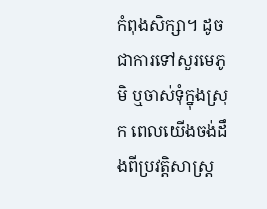កំពុងសិក្សា។ ដូចជាការទៅសួរមេភូមិ ឬចាស់ទុំក្នុងស្រុក ពេលយើងចង់ដឹងពីប្រវត្តិសាស្រ្ត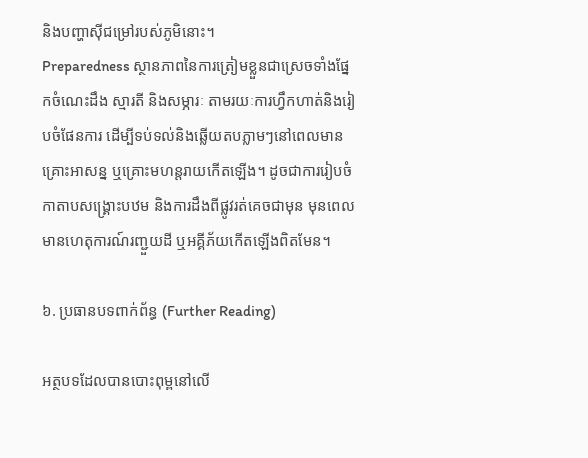និងបញ្ហាស៊ីជម្រៅរបស់ភូមិនោះ។
Preparedness ស្ថានភាពនៃការត្រៀមខ្លួនជាស្រេចទាំងផ្នែកចំណេះដឹង ស្មារតី និងសម្ភារៈ តាមរយៈការហ្វឹកហាត់និងរៀបចំផែនការ ដើម្បីទប់ទល់និងឆ្លើយតបភ្លាមៗនៅពេលមានគ្រោះអាសន្ន ឬគ្រោះមហន្តរាយកើតឡើង។ ដូចជាការរៀបចំកាតាបសង្គ្រោះបឋម និងការដឹងពីផ្លូវរត់គេចជាមុន មុនពេលមានហេតុការណ៍រញ្ជួយដី ឬអគ្គីភ័យកើតឡើងពិតមែន។

៦. ប្រធានបទពាក់ព័ន្ធ (Further Reading)

អត្ថបទដែលបានបោះពុម្ពនៅលើ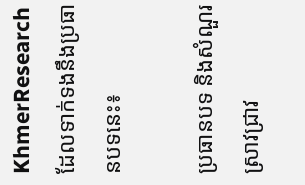KhmerResearch ដែលទាក់ទងនឹងប្រធានបទនេះ៖

ប្រធានបទ និងសំណួរស្រាវជ្រាវ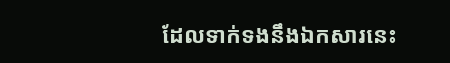ដែលទាក់ទងនឹងឯកសារនេះ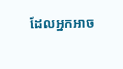ដែលអ្នកអាច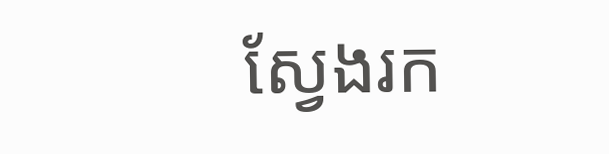ស្វែងរក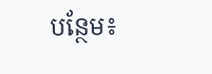បន្ថែម៖